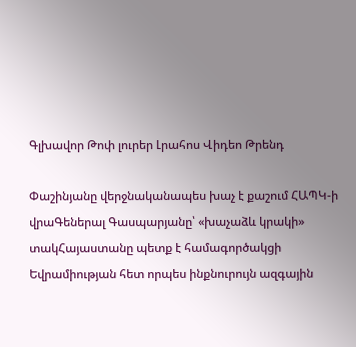Գլխավոր Թոփ լուրեր Լրահոս Վիդեո Թրենդ

Փաշինյանը վերջնականապես խաչ է քաշում ՀԱՊԿ-ի վրաԳեներալ Գասպարյանը՝ «խաչաձև կրակի» տակՀայաստանը պետք է համագործակցի Եվրամիության հետ որպես ինքնուրույն ազգային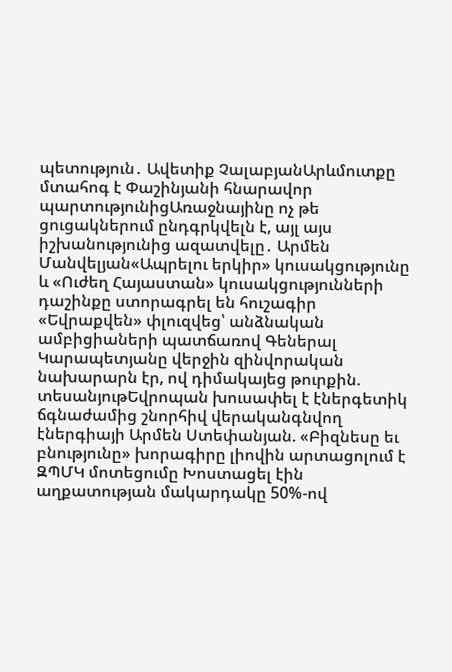պետություն․ Ավետիք ՉալաբյանԱրևմուտքը մտահոգ է Փաշինյանի հնարավոր պարտությունիցԱռաջնայինը ոչ թե ցուցակներում ընդգրկվելն է, այլ այս իշխանությունից ազատվելը․ Արմեն Մանվելյան«Ապրելու երկիր» կուսակցությունը և «Ուժեղ Հայաստան» կուսակցությունների դաշինքը ստորագրել են հուշագիր «Եվրաքվեն» փլուզվեց՝ անձնական ամբիցիաների պատճառով Գեներալ Կարապետյանը վերջին զինվորական նախարարն էր, ով դիմակայեց թուրքին. տեսանյութԵվրոպան խուսափել է էներգետիկ ճգնաժամից շնորհիվ վերականգնվող էներգիայի Արմեն Ստեփանյան. «Բիզնեսը եւ բնությունը» խորագիրը լիովին արտացոլում է ԶՊՄԿ մոտեցումը Խոստացել էին աղքատության մակարդակը 50%-ով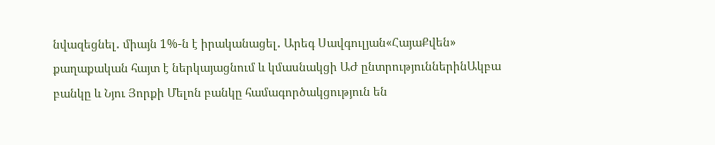նվազեցնել․ միայն 1%-ն է իրականացել․ Արեգ Սավգուլյան«ՀայաՔվեն» քաղաքական հայտ է ներկայացնում և կմասնակցի ԱԺ ընտրություններինԱկբա բանկը և Նյու Յորքի Մելոն բանկը համագործակցություն են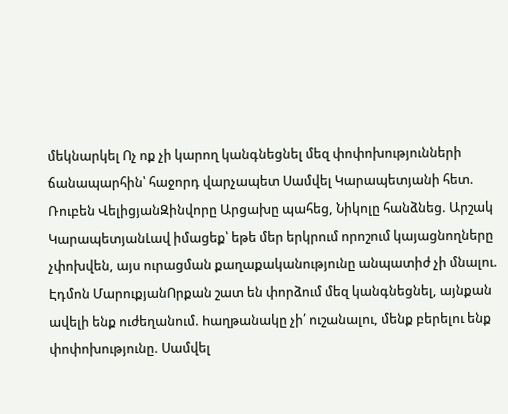մեկնարկել Ոչ ոք չի կարող կանգնեցնել մեզ փոփոխությունների ճանապարհին՝ հաջորդ վարչապետ Սամվել Կարապետյանի հետ. Ռուբեն ՎելիցյանԶինվորը Արցախը պահեց, Նիկոլը հանձնեց. Արշակ ԿարապետյանԼավ իմացեք՝ եթե մեր երկրում որոշում կայացնողները չփոխվեն, այս ուրացման քաղաքականությունը անպատիժ չի մնալու. Էդմոն ՄարուքյանՈրքան շատ են փորձում մեզ կանգնեցնել, այնքան ավելի ենք ուժեղանում. hաղթանակը չի՛ ուշանալու, մենք բերելու ենք փոփոխությունը. Սամվել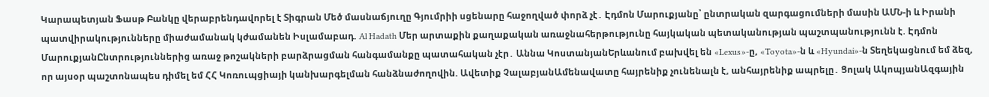Կարապետյան Ֆասթ Բանկը վերաբրենդավորել է Տիգրան Մեծ մասնաճյուղը Գյումրիի սցենարը հաջողված փորձ չէ․ Էդմոն Մարուքյանը՝ ընտրական զարգացումների մասին ԱՄՆ-ի և Իրանի պատվիրակությունները միաժամանակ կժամանեն Իսլամաբադ. Al Hadath Մեր արտաքին քաղաքական առաջնահերթությունը հայկական պետականության պաշտպանությունն է. Էդմոն ՄարուքյանԸնտրություններից առաջ թոշակների բարձրացման հանգամանքը պատահական չէր․ Աննա ԿոստանյանԵրևանում բախվել են «Lexus»-ը, «Toyota»-ն և «Hyundai»-ն Տեղեկացնում եմ ձեզ, որ այսօր պաշտոնապես դիմել եմ ՀՀ Կոռուպցիայի կանխարգելման հանձնաժողովին. Ավետիք ՉալաբյանԱմենավատը հայրենիք չունենալն է, անհայրենիք ապրելը․ Ցոլակ ԱկոպյանԱզգային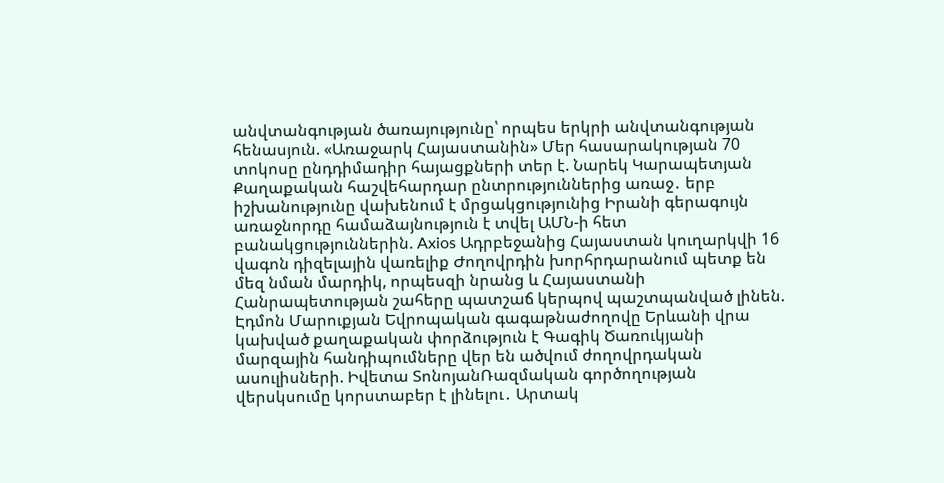անվտանգության ծառայությունը՝ որպես երկրի անվտանգության հենասյուն. «Առաջարկ Հայաստանին» Մեր հասարակության 70 տոկոսը ընդդիմադիր հայացքների տեր է. Նարեկ Կարապետյան Քաղաքական հաշվեհարդար ընտրություններից առաջ․ երբ իշխանությունը վախենում է մրցակցությունից Իրանի գերագույն առաջնորդը համաձայնություն է տվել ԱՄՆ-ի հետ բանակցություններին. Axios Ադրբեջանից Հայաստան կուղարկվի 16 վագոն դիզելային վառելիք Ժողովրդին խորհրդարանում պետք են մեզ նման մարդիկ, որպեսզի նրանց և Հայաստանի Հանրապետության շահերը պատշաճ կերպով պաշտպանված լինեն. Էդմոն Մարուքյան Եվրոպական գագաթնաժողովը Երևանի վրա կախված քաղաքական փորձություն է Գագիկ Ծառուկյանի մարզային հանդիպումները վեր են ածվում ժողովրդական ասուլիսների. Իվետա ՏոնոյանՌազմական գործողության վերսկսումը կորստաբեր է լինելու․ Արտակ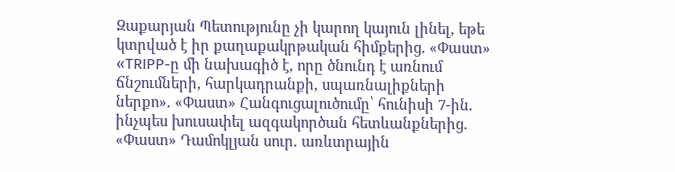Զաքարյան Պետությունը չի կարող կայուն լինել, եթե կտրված է իր քաղաքակրթական հիմքերից. «Փաստ» «TRIPP-ը մի նախագիծ է, որը ծնունդ է առնում ճնշումների, հարկադրանքի, սպառնալիքների ներքո». «Փաստ» Հանգուցալուծումը՝ հունիսի 7-ին. ինչպես խուսափել ազգակործան հետևանքներից. «Փաստ» Դամոկլյան սուր. առևտրային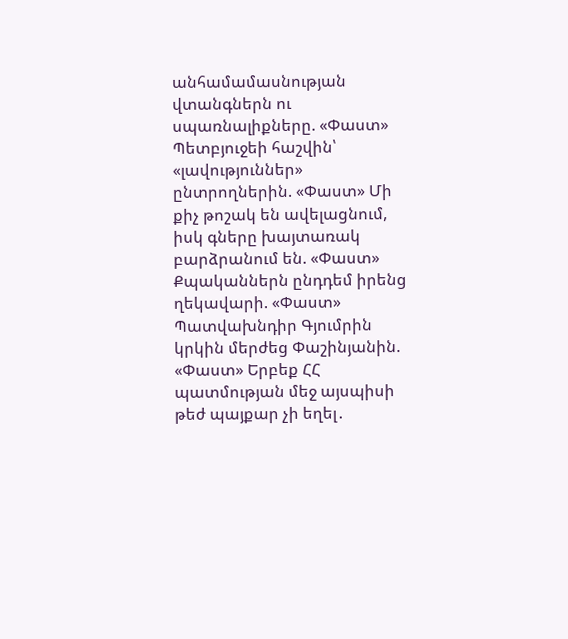անհամամասնության վտանգներն ու սպառնալիքները. «Փաստ» Պետբյուջեի հաշվին՝ «լավություններ» ընտրողներին. «Փաստ» Մի քիչ թոշակ են ավելացնում, իսկ գները խայտառակ բարձրանում են. «Փաստ» Քպականներն ընդդեմ իրենց ղեկավարի. «Փաստ» Պատվախնդիր Գյումրին կրկին մերժեց Փաշինյանին. «Փաստ» Երբեք ՀՀ պատմության մեջ այսպիսի թեժ պայքար չի եղել․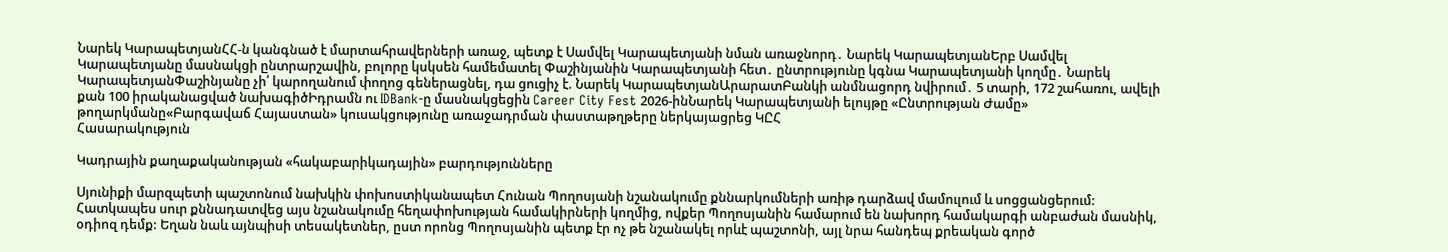Նարեկ ԿարապետյանՀՀ-ն կանգնած է մարտահրավերների առաջ, պետք է Սամվել Կարապետյանի նման առաջնորդ․ Նարեկ ԿարապետյանԵրբ Սամվել Կարապետյանը մասնակցի ընտրարշավին, բոլորը կսկսեն համեմատել Փաշինյանին Կարապետյանի հետ․ ընտրությունը կգնա Կարապետյանի կողմը․ Նարեկ ԿարապետյանՓաշինյանը չի՛ կարողանում փողոց գեներացնել, դա ցուցիչ է. Նարեկ ԿարապետյանԱրարատԲանկի անմնացորդ նվիրում․ 5 տարի, 172 շահառու, ավելի քան 100 իրականացված նախագիծԻդրամն ու IDBank-ը մասնակցեցին Career City Fest 2026-ինՆարեկ Կարապետյանի ելույթը «Ընտրության Ժամը» թողարկմանը«Բարգավաճ Հայաստան» կուսակցությունը առաջադրման փաստաթղթերը ներկայացրեց ԿԸՀ
Հասարակություն

Կադրային քաղաքականության «հակաբարիկադային» բարդությունները

Սյունիքի մարզպետի պաշտոնում նախկին փոխոստիկանապետ Հունան Պողոսյանի նշանակումը քննարկումների առիթ դարձավ մամուլում և սոցցանցերում: Հատկապես սուր քննադատվեց այս նշանակումը հեղափոխության համակիրների կողմից, ովքեր Պողոսյանին համարում են նախորդ համակարգի անբաժան մասնիկ, օդիոզ դեմք: Եղան նաև այնպիսի տեսակետներ, ըստ որոնց Պողոսյանին պետք էր ոչ թե նշանակել որևէ պաշտոնի, այլ նրա հանդեպ քրեական գործ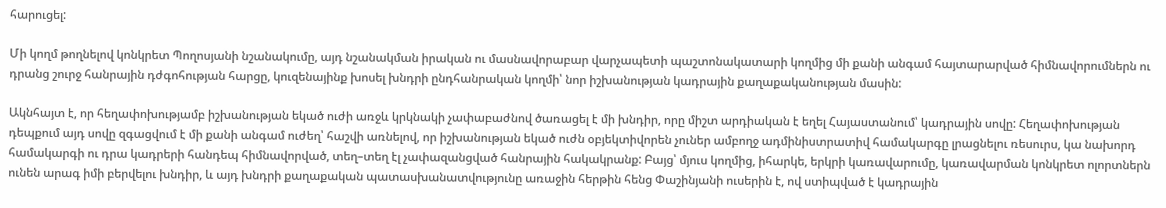հարուցել:

Մի կողմ թողնելով կոնկրետ Պողոսյանի նշանակումը, այդ նշանակման իրական ու մասնավորաբար վարչապետի պաշտոնակատարի կողմից մի քանի անգամ հայտարարված հիմնավորումներն ու դրանց շուրջ հանրային դժգոհության հարցը, կուզենայինք խոսել խնդրի ընդհանրական կողմի՝ նոր իշխանության կադրային քաղաքականության մասին:

Ակնհայտ է, որ հեղափոխությամբ իշխանության եկած ուժի առջև կրկնակի չափաբաժնով ծառացել է մի խնդիր, որը միշտ արդիական է եղել Հայաստանում՝ կադրային սովը: Հեղափոխության դեպքում այդ սովը զգացվում է մի քանի անգամ ուժեղ՝ հաշվի առնելով, որ իշխանության եկած ուժն օբյեկտիվորեն չուներ ամբողջ ադմինիստրատիվ համակարգը լրացնելու ռեսուրս, կա նախորդ համակարգի ու դրա կադրերի հանդեպ հիմնավորված, տեղ–տեղ էլ չափազանցված հանրային հակակրանք: Բայց՝ մյուս կողմից, իհարկե, երկրի կառավարումը, կառավարման կոնկրետ ոլորտներն ունեն արագ իմի բերվելու խնդիր, և այդ խնդրի քաղաքական պատասխանատվությունը առաջին հերթին հենց Փաշինյանի ուսերին է, ով ստիպված է կադրային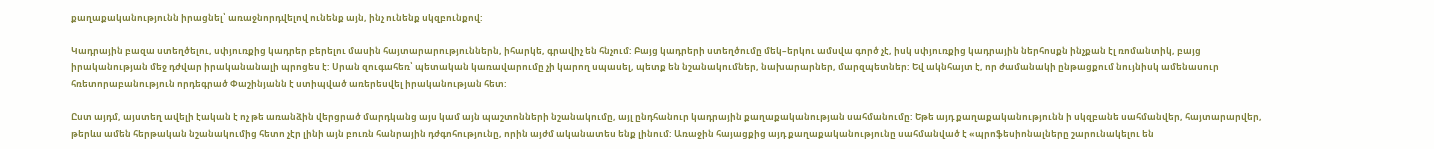քաղաքականությունն իրացնել՝ առաջնորդվելով ունենք այն, ինչ ունենք սկզբունքով:

Կադրային բազա ստեղծելու, սփյուռքից կադրեր բերելու մասին հայտարարություններն, իհարկե, գրավիչ են հնչում: Բայց կադրերի ստեղծումը մեկ–երկու ամսվա գործ չէ, իսկ սփյուռքից կադրային ներհոսքն ինչքան էլ ռոմանտիկ, բայց իրականության մեջ դժվար իրականանալի պրոցես է: Սրան զուգահեռ՝ պետական կառավարումը չի կարող սպասել, պետք են նշանակումներ, նախարարներ, մարզպետներ: Եվ ակնհայտ է, որ ժամանակի ընթացքում նույնիսկ ամենասուր հռետորաբանություն որդեգրած Փաշինյանն է ստիպված առերեսվել իրականության հետ:

Ըստ այդմ, այստեղ ավելի էական է ոչ թե առանձին վերցրած մարդկանց այս կամ այն պաշտոնների նշանակումը, այլ ընդհանուր կադրային քաղաքականության սահմանումը: Եթե այդ քաղաքականությունն ի սկզբանե սահմանվեր, հայտարարվեր, թերևս ամեն հերթական նշանակումից հետո չէր լինի այն բուռն հանրային դժգոհությունը, որին այժմ ականատես ենք լինում: Առաջին հայացքից այդ քաղաքականությունը սահմանված է «պրոֆեսիոնալները շարունակելու են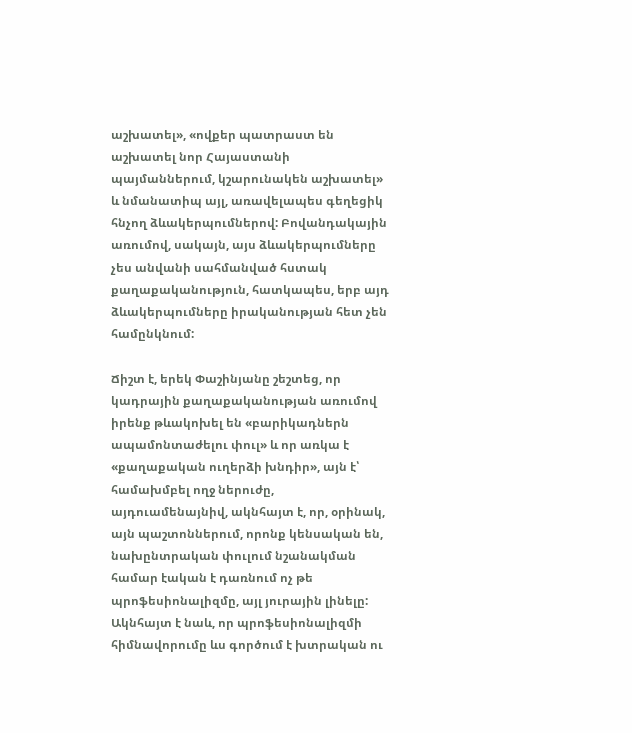աշխատել», «ովքեր պատրաստ են աշխատել նոր Հայաստանի պայմաններում, կշարունակեն աշխատել» և նմանատիպ այլ, առավելապես գեղեցիկ հնչող ձևակերպումներով: Բովանդակային առումով, սակայն, այս ձևակերպումները չես անվանի սահմանված հստակ քաղաքականություն, հատկապես, երբ այդ ձևակերպումները իրականության հետ չեն համընկնում:

Ճիշտ է, երեկ Փաշինյանը շեշտեց, որ կադրային քաղաքականության առումով իրենք թևակոխել են «բարիկադներն ապամոնտաժելու փուլ» և որ առկա է «քաղաքական ուղերձի խնդիր», այն է՝ համախմբել ողջ ներուժը, այդուամենայնիվ, ակնհայտ է, որ, օրինակ, այն պաշտոններում, որոնք կենսական են, նախընտրական փուլում նշանակման համար էական է դառնում ոչ թե պրոֆեսիոնալիզմը, այլ յուրային լինելը: Ակնհայտ է նաև, որ պրոֆեսիոնալիզմի հիմնավորումը ևս գործում է խտրական ու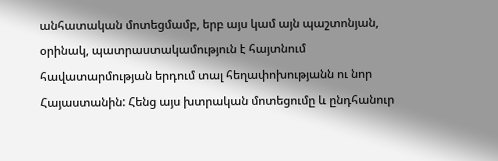անհատական մոտեցմամբ, երբ այս կամ այն պաշտոնյան, օրինակ, պատրաստակամություն է հայտնում հավատարմության երդում տալ հեղափոխությանն ու նոր Հայաստանին: Հենց այս խտրական մոտեցումը և ընդհանուր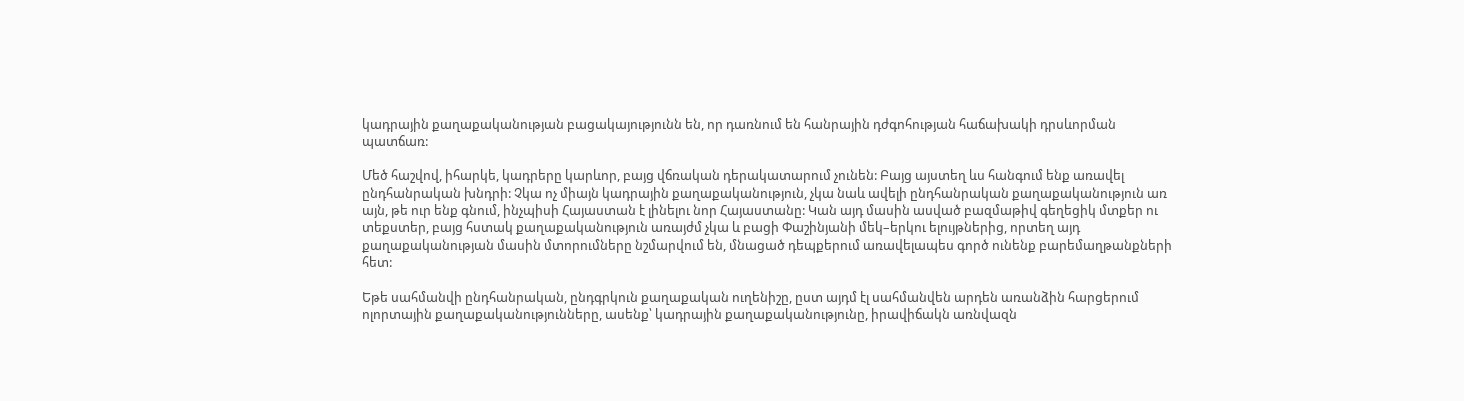կադրային քաղաքականության բացակայությունն են, որ դառնում են հանրային դժգոհության հաճախակի դրսևորման պատճառ:

Մեծ հաշվով, իհարկե, կադրերը կարևոր, բայց վճռական դերակատարում չունեն: Բայց այստեղ ևս հանգում ենք առավել ընդհանրական խնդրի: Չկա ոչ միայն կադրային քաղաքականություն, չկա նաև ավելի ընդհանրական քաղաքականություն առ այն, թե ուր ենք գնում, ինչպիսի Հայաստան է լինելու նոր Հայաստանը: Կան այդ մասին ասված բազմաթիվ գեղեցիկ մտքեր ու տեքստեր, բայց հստակ քաղաքականություն առայժմ չկա և բացի Փաշինյանի մեկ–երկու ելույթներից, որտեղ այդ քաղաքականության մասին մտորումները նշմարվում են, մնացած դեպքերում առավելապես գործ ունենք բարեմաղթանքների հետ:

Եթե սահմանվի ընդհանրական, ընդգրկուն քաղաքական ուղենիշը, ըստ այդմ էլ սահմանվեն արդեն առանձին հարցերում ոլորտային քաղաքականությունները, ասենք՝ կադրային քաղաքականությունը, իրավիճակն առնվազն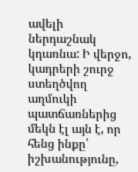ավելի ներդաշնակ կդառնա: Ի վերջո, կադրերի շուրջ ստեղծվող աղմուկի պատճառներից մեկն էլ այն է, որ հենց ինքը՝ իշխանությունը,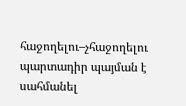հաջողելու–չհաջողելու պարտադիր պայման է սահմանել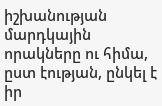իշխանության մարդկային որակները ու հիմա, ըստ էության, ընկել է իր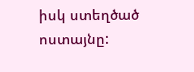իսկ ստեղծած ոստայնը: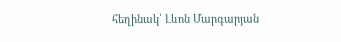հեղինակ՝ Լևոն Մարգարյան